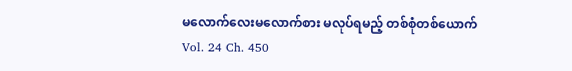မလောက်လေးမလောက်စား မလုပ်ရမည့် တစ်စုံတစ်ယောက်
Vol. 24 Ch. 450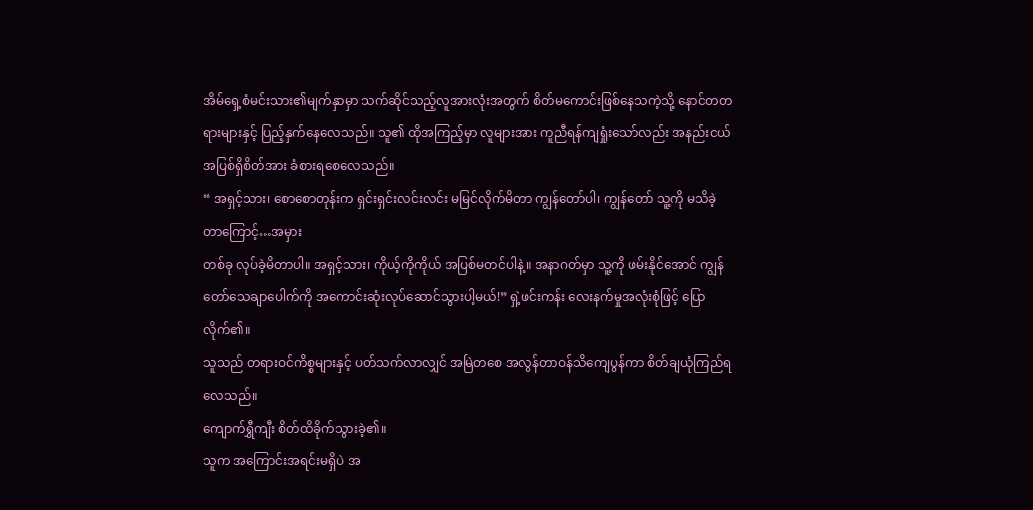အိမ်ရှေ့စံမင်းသား၏မျက်နှာမှာ သက်ဆိုင်သည့်လူအားလုံးအတွက် စိတ်မကောင်းဖြစ်နေသကဲ့သို့ နောင်တတရားများနှင့် ပြည့်နှက်နေလေသည်။ သူ၏ ထိုအကြည့်မှာ လူများအား ကူညီရန်ကျရှုံးသော်လည်း အနည်းငယ် အပြစ်ရှိစိတ်အား ခံစားရစေလေသည်။
“ အရှင့်သား၊ စောစောတုန်းက ရှင်းရှင်းလင်းလင်း မမြင်လိုက်မိတာ ကျွန်တော်ပါ၊ ကျွန်တော် သူ့ကို မသိခဲ့တာကြောင့်…အမှား
တစ်ခု လုပ်ခဲ့မိတာပါ။ အရှင့်သား၊ ကိုယ့်ကိုကိုယ် အပြစ်မတင်ပါနဲ့။ အနာဂတ်မှာ သူ့ကို ဖမ်းနိုင်အောင် ကျွန်တော်သေချာပေါက်ကို အကောင်းဆုံးလုပ်ဆောင်သွားပါ့မယ်!” ရှဲ့ဖင်းကန်း လေးနက်မှုအလုံးစုံဖြင့် ပြောလိုက်၏။
သူသည် တရားဝင်ကိစ္စများနှင့် ပတ်သက်လာလျှင် အမြဲတစေ အလွန်တာဝန်သိကျေပွန်ကာ စိတ်ချယုံကြည်ရလေသည်။
ကျောက်ရွှီကျီး စိတ်ထိခိုက်သွားခဲ့၏။
သူက အကြောင်းအရင်းမရှိပဲ အ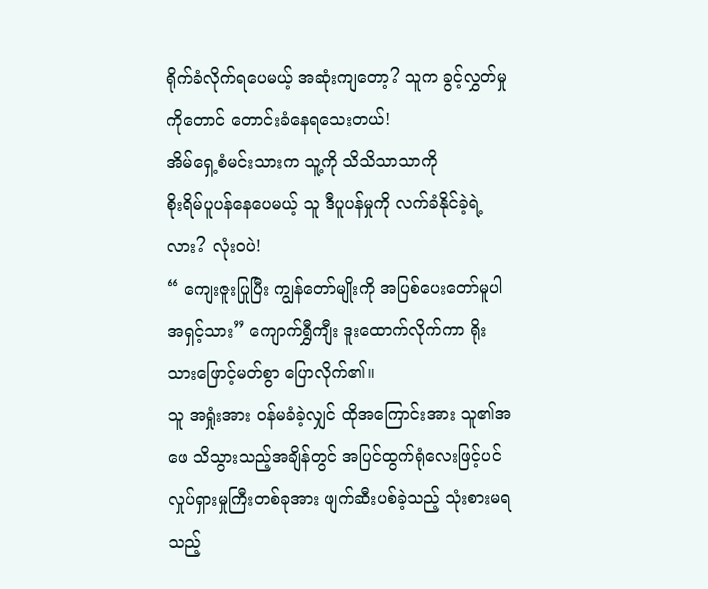ရိုက်ခံလိုက်ရပေမယ့် အဆုံးကျတော့? သူက ခွင့်လွှတ်မှုကိုတောင် တောင်းခံနေရသေးတယ်!
အိမ်ရှေ့စံမင်းသားက သူ့ကို သိသိသာသာကို
စိုးရိမ်ပူပန်နေပေမယ့် သူ ဒီပူပန်မှုကို လက်ခံနိုင်ခဲ့ရဲ့လား? လုံးဝပဲ!
“ ကျေးဇူးပြုပြီး ကျွန်တော်မျိုးကို အပြစ်ပေးတော်မူပါ အရှင့်သား” ကျောက်ရွှီကျီး ဒူးထောက်လိုက်ကာ ရိုးသားဖြောင့်မတ်စွာ ပြောလိုက်၏။
သူ အရှုံးအား ဝန်မခံခဲ့လျှင် ထိုအကြောင်းအား သူ၏အဖေ သိသွားသည့်အချိန်တွင် အပြင်ထွက်ရုံလေးဖြင့်ပင် လှုပ်ရှားမှုကြီးတစ်ခုအား ဖျက်ဆီးပစ်ခဲ့သည့် သုံးစားမရသည့်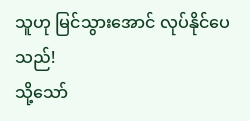သူဟု မြင်သွားအောင် လုပ်နိုင်ပေသည်!
သို့သော်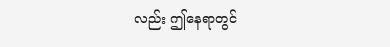လည်း ဤနေရာတွင်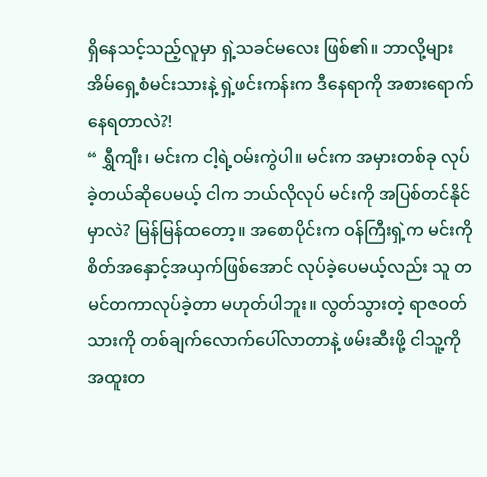ရှိနေသင့်သည့်လူမှာ ရှဲ့သခင်မလေး ဖြစ်၏။ ဘာလို့များ အိမ်ရှေ့စံမင်းသားနဲ့ ရှဲ့ဖင်းကန်းက ဒီနေရာကို အစားရောက်နေရတာလဲ?!
“ ရွှီကျီး၊ မင်းက ငါ့ရဲ့ဝမ်းကွဲပါ။ မင်းက အမှားတစ်ခု လုပ်ခဲ့တယ်ဆိုပေမယ့် ငါက ဘယ်လိုလုပ် မင်းကို အပြစ်တင်နိုင်မှာလဲ? မြန်မြန်ထတော့။ အစောပိုင်းက ဝန်ကြီးရှဲ့က မင်းကို စိတ်အနှောင့်အယှက်ဖြစ်အောင် လုပ်ခဲ့ပေမယ့်လည်း သူ တမင်တကာလုပ်ခဲ့တာ မဟုတ်ပါဘူး။ လွတ်သွားတဲ့ ရာဇဝတ်သားကို တစ်ချက်လောက်ပေါ်လာတာနဲ့ ဖမ်းဆီးဖို့ ငါသူ့ကို အထူးတ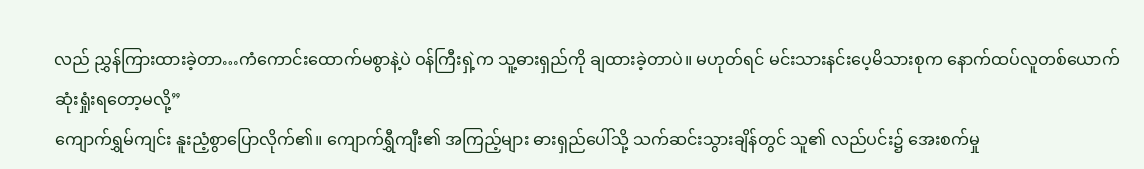လည် ညွှန်ကြားထားခဲ့တာ…ကံကောင်းထောက်မစွာနဲ့ပဲ ဝန်ကြီးရှဲ့က သူ့ဓားရှည်ကို ချထားခဲ့တာပဲ။ မဟုတ်ရင် မင်းသားနင်းပေ့မိသားစုက နောက်ထပ်လူတစ်ယောက် ဆုံးရှုံးရတော့မလို့”
ကျောက်ရွှမ်ကျင်း နူးညံ့စွာပြောလိုက်၏။ ကျောက်ရွှီကျီး၏ အကြည့်များ ဓားရှည်ပေါ်သို့ သက်ဆင်းသွားချိန်တွင် သူ၏ လည်ပင်း၌ အေးစက်မှု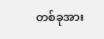တစ်ခုအား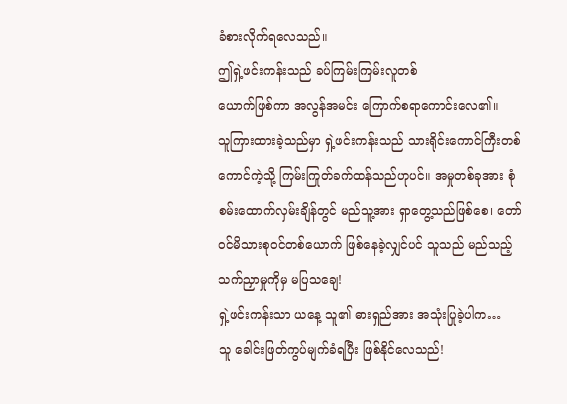ခံစားလိုက်ရလေသည်။
ဤရှဲ့ဖင်းကန်းသည် ခပ်ကြမ်းကြမ်းလူတစ်
ယောက်ဖြစ်ကာ အလွန်အမင်း ကြောက်စရာကောင်းလေ၏။
သူကြားထားခဲ့သည်မှာ ရှဲ့ဖင်းကန်းသည် သားရိုင်းကောင်ကြီးတစ်ကောင်ကဲ့သို့ ကြမ်းကြုတ်ခက်ထန်သည်ဟုပင်။ အမှုတစ်ခုအား စုံစမ်းထောက်လှမ်းချိန်တွင် မည်သူ့အား ရှာတွေ့သည်ဖြစ်စေ၊ တော်ဝင်မိသားစုဝင်တစ်ယောက် ဖြစ်နေခဲ့လျှင်ပင် သူသည် မည်သည့်သက်ညှာမှုကိုမှ မပြသချေ!
ရှဲ့ဖင်းကန်းသာ ယနေ့ သူ၏ ဓားရှည်အား အသုံးပြုခဲ့ပါက…
သူ ခေါင်းဖြတ်ကွပ်မျက်ခံရပြီး ဖြစ်နိုင်လေသည်!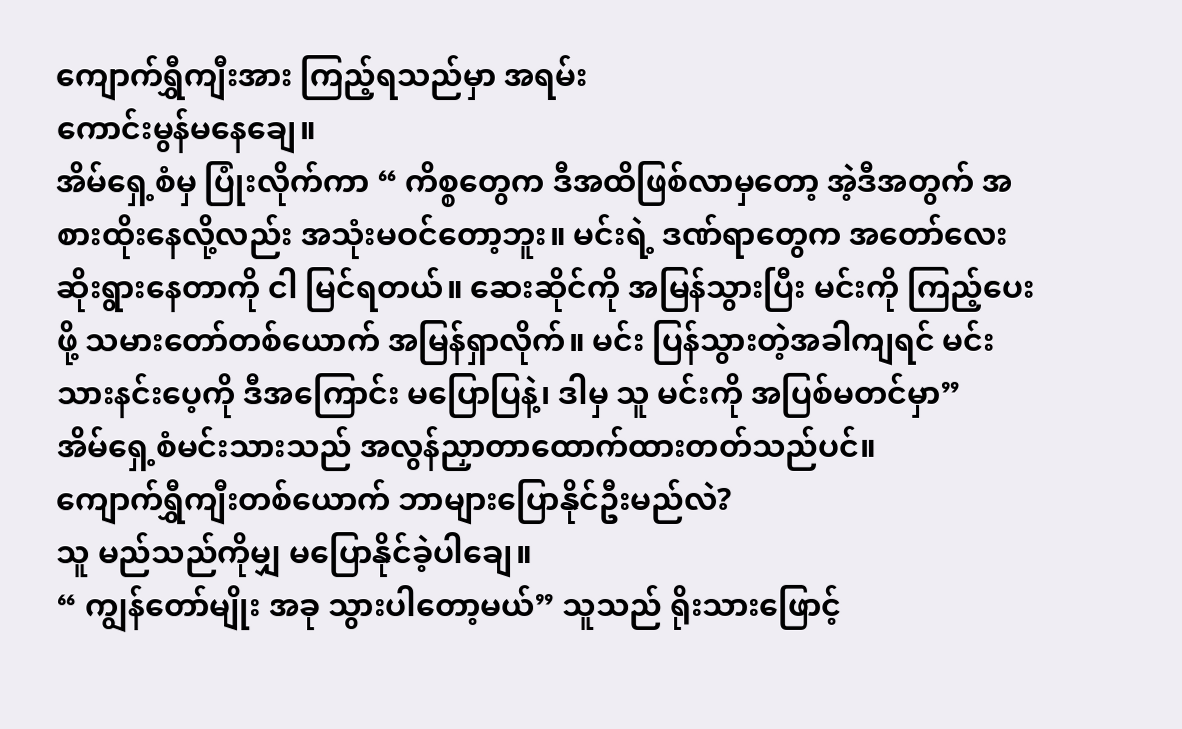ကျောက်ရွှီကျီးအား ကြည့်ရသည်မှာ အရမ်း
ကောင်းမွန်မနေချေ။
အိမ်ရှေ့စံမှ ပြုံးလိုက်ကာ “ ကိစ္စတွေက ဒီအထိဖြစ်လာမှတော့ အဲ့ဒီအတွက် အစားထိုးနေလို့လည်း အသုံးမဝင်တော့ဘူး။ မင်းရဲ့ ဒဏ်ရာတွေက အတော်လေးဆိုးရွားနေတာကို ငါ မြင်ရတယ်။ ဆေးဆိုင်ကို အမြန်သွားပြီး မင်းကို ကြည့်ပေးဖို့ သမားတော်တစ်ယောက် အမြန်ရှာလိုက်။ မင်း ပြန်သွားတဲ့အခါကျရင် မင်းသားနင်းပေ့ကို ဒီအကြောင်း မပြောပြနဲ့၊ ဒါမှ သူ မင်းကို အပြစ်မတင်မှာ”
အိမ်ရှေ့စံမင်းသားသည် အလွန်ညှာတာထောက်ထားတတ်သည်ပင်။
ကျောက်ရွှီကျီးတစ်ယောက် ဘာများပြောနိုင်ဦးမည်လဲ?
သူ မည်သည်ကိုမျှ မပြောနိုင်ခဲ့ပါချေ။
“ ကျွန်တော်မျိုး အခု သွားပါတော့မယ်” သူသည် ရိုးသားဖြောင့်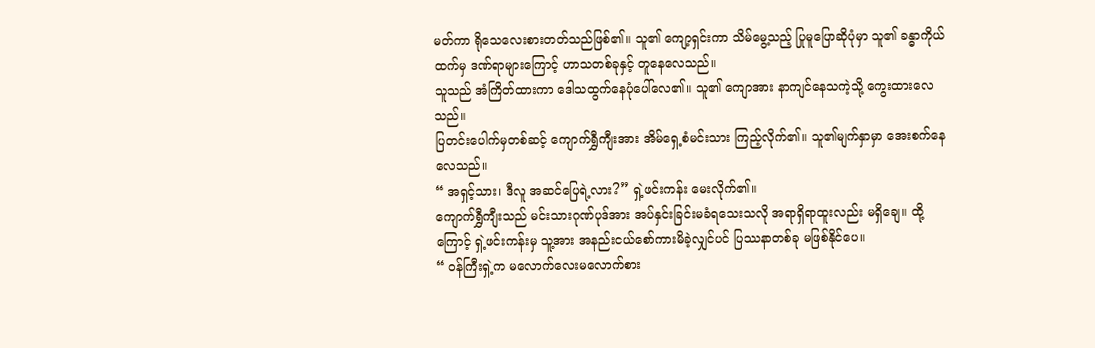မတ်ကာ ရိုသေလေးစားတတ်သည်ဖြစ်၏။ သူ၏ ကျော့ရှင်းကာ သိမ်မွေ့သည့် ပြုမူပြောဆိုပုံမှာ သူ၏ ခန္ဓာကိုယ်ထက်မှ ဒဏ်ရာများကြောင့် ဟာသတစ်ခုနှင့် တူနေလေသည်။
သူသည် အံကြိတ်ထားကာ ဒေါသထွက်နေပုံပေါ်လေ၏။ သူ၏ ကျောအား နာကျင်နေသကဲ့သို့ ကွေးထားလေသည်။
ပြတင်းပေါက်မှတစ်ဆင့် ကျောက်ရွှီကျီးအား အိမ်ရှေ့စံမင်းသား ကြည့်လိုက်၏။ သူ၏မျက်နှာမှာ အေးစက်နေလေသည်။
“ အရှင့်သား၊ ဒီလူ အဆင်ပြေရဲ့လား?” ရှဲ့ဖင်းကန်း မေးလိုက်၏။
ကျောက်ရွှီကျီးသည် မင်းသားဂုဏ်ပုဒ်အား အပ်နှင်းခြင်းမခံရသေးသလို အရာရှိရာထူးလည်း မရှိချေ။ ထို့ကြောင့် ရှဲ့ဖင်းကန်းမှ သူ့အား အနည်းငယ်စော်ကားမိခဲ့လျှင်ပင် ပြဿနာတစ်ခု မဖြစ်နိုင်ပေ။
“ ဝန်ကြီးရှဲ့က မလောက်လေးမလောက်စား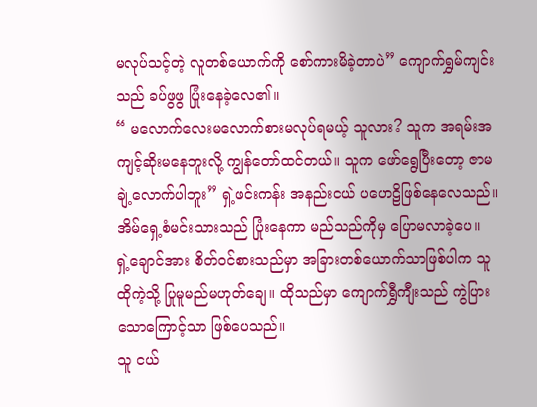မလုပ်သင့်တဲ့ လူတစ်ယောက်ကို စော်ကားမိခဲ့တာပဲ” ကျောက်ရွှမ်ကျင်းသည် ခပ်ဖွဖွ ပြုံးနေခဲ့လေ၏။
“ မလောက်လေးမလောက်စားမလုပ်ရမယ့် သူလား? သူက အရမ်းအကျင့်ဆိုးမနေဘူးလို့ ကျွန်တော်ထင်တယ်။ သူက ဖော်ရွေပြီးတော့ ဇာမချဲ့လောက်ပါဘူး” ရှဲ့ဖင်းကန်း အနည်းငယ် ပဟေဠိဖြစ်နေလေသည်။
အိမ်ရှေ့စံမင်းသားသည် ပြုံးနေကာ မည်သည်ကိုမှ ပြောမလာခဲ့ပေ။
ရှဲ့ချောင်အား စိတ်ဝင်စားသည်မှာ အခြားတစ်ယောက်သာဖြစ်ပါက သူ ထိုကဲ့သို့ ပြုမူမည်မဟုတ်ချေ။ ထိုသည်မှာ ကျောက်ရွှီကျီးသည် ကွဲပြားသောကြောင့်သာ ဖြစ်ပေသည်။
သူ ငယ်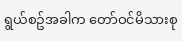ရွယ်စဥ်အခါက တော်ဝင်မိသားစု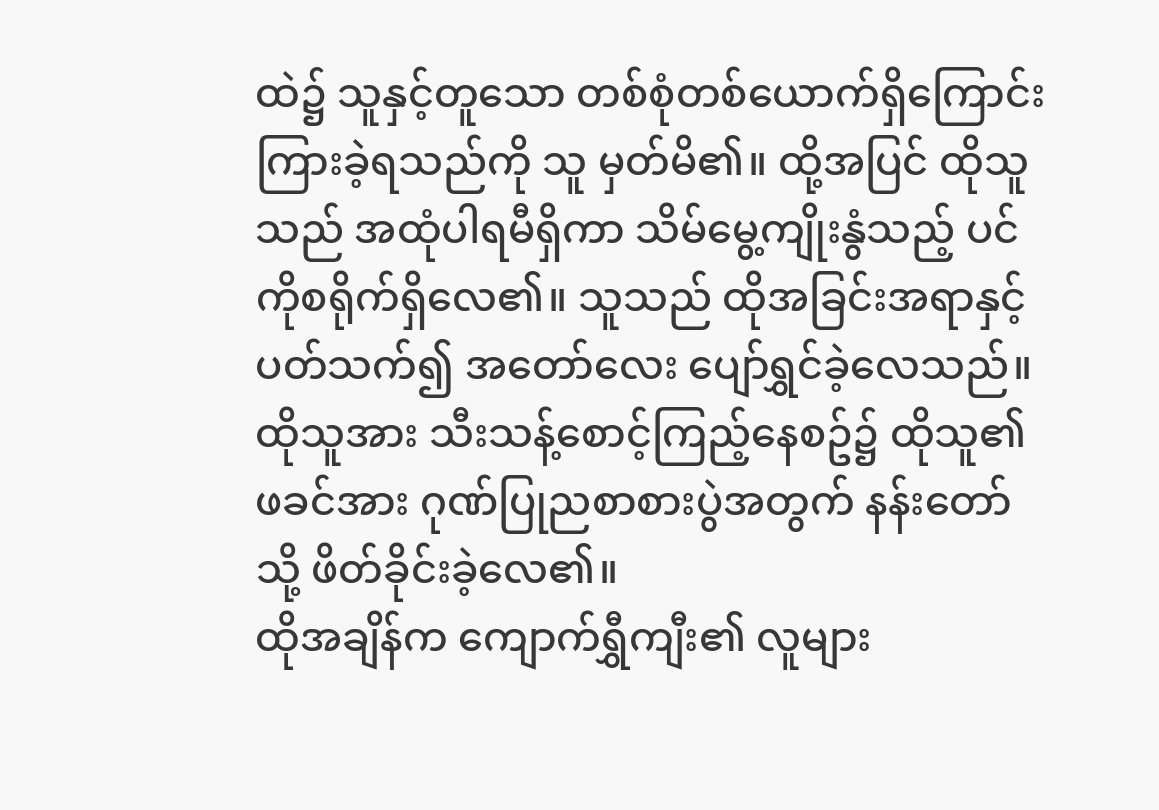ထဲ၌ သူနှင့်တူသော တစ်စုံတစ်ယောက်ရှိကြောင်း ကြားခဲ့ရသည်ကို သူ မှတ်မိ၏။ ထို့အပြင် ထိုသူသည် အထုံပါရမီရှိကာ သိမ်မွေ့ကျိုးနွံသည့် ပင်ကိုစရိုက်ရှိလေ၏။ သူသည် ထိုအခြင်းအရာနှင့် ပတ်သက်၍ အတော်လေး ပျော်ရွှင်ခဲ့လေသည်။ ထိုသူအား သီးသန့်စောင့်ကြည့်နေစဥ်၌ ထိုသူ၏ဖခင်အား ဂုဏ်ပြုညစာစားပွဲအတွက် နန်းတော်သို့ ဖိတ်ခိုင်းခဲ့လေ၏။
ထိုအချိန်က ကျောက်ရွှီကျီး၏ လူများ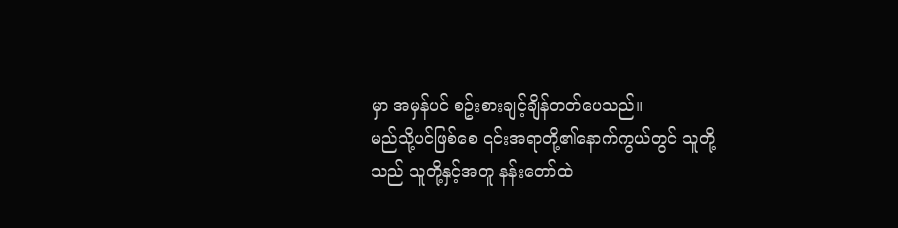မှာ အမှန်ပင် စဥ်းစားချင့်ချိန်တတ်ပေသည်။
မည်သို့ပင်ဖြစ်စေ ၎င်းအရာတို့၏နောက်ကွယ်တွင် သူတို့သည် သူတို့နှင့်အတူ နန်းတော်ထဲ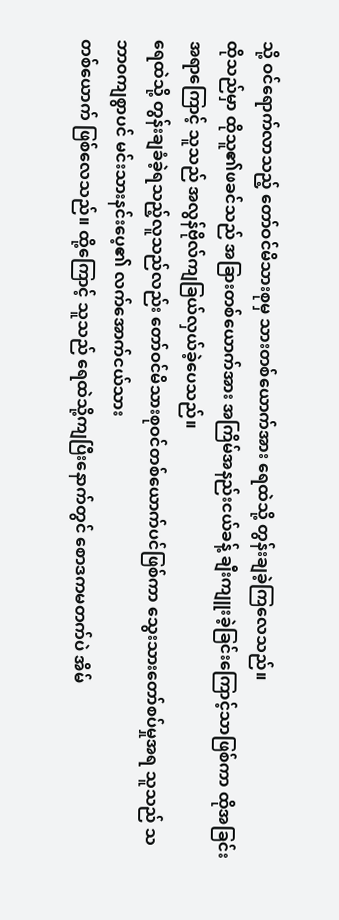သို့ ဝင်ရောက်လာသည့် တော်ဝင်မိသားစုမှ သားတစ်ယောက်အား ရေထဲသို့ တွန်းချခဲ့ကြလေသည်။
ထိုသည်မှာ ထိုသူ၏ဖခင်သည် အခြားတစ်ယောက်အား အကြိမ်အနည်းငယ်ခန့် ချီးကျူးခဲ့ခြင်းကြောင့်သာဖြစ်ကာ ထိုအခြင်းအရာကြောင့် သူသည် အလွန်ဗိုလ်ကျခြယ်လှယ်ခဲ့ပေသည်။
ရေထဲသို့ တွန်းချခံခဲ့ရသည့်လူသည်လည်း တော်ဝင်မိသားစုဝင်တစ်ယောက်ပင်ဖြစ်ကာ သွေးသားတော်စပ်မှုအရ သူသည် သဘာဝကျစွာပင် မင်းသားနင်းပေ့၏ လက်အောက်ငယ်သား
တစ်ယောက် ဖြစ်လေသည်။ ထို့ကြောင့် သူသည် ရေထဲသို့ကျပြီးနောက်တွင် စောဒကမတက်ပဲ အိမ်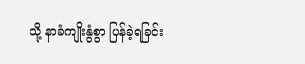သို့ နာခံကျိုးနွံစွာ ပြန်ခဲ့ရခြင်း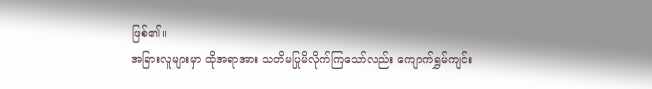ဖြစ်၏။
အခြားလူများမှာ ထိုအရာအား သတိမပြုမိလိုက်ကြသော်လည်း ကျောက်ရွှမ်ကျင်း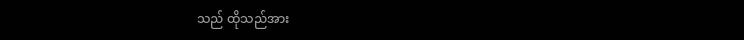သည် ထိုသည်အား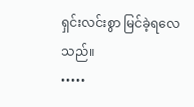ရှင်းလင်းစွာ မြင်ခဲ့ရလေသည်။
•••••